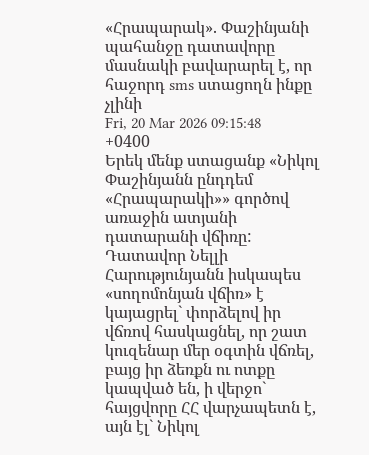«Հրապարակ». Փաշինյանի պահանջը դատավորը մասնակի բավարարել է, որ հաջորդ sms ստացողն ինքը չլինի
Fri, 20 Mar 2026 09:15:48 +0400
Երեկ մենք ստացանք «Նիկոլ Փաշինյանն ընդդեմ «Հրապարակի»» գործով առաջին ատյանի դատարանի վճիռը: Դատավոր Նելլի Հարությունյանն իսկապես «սողոմոնյան վճիռ» է կայացրել` փորձելով իր վճռով հասկացնել, որ շատ կուզենար մեր օգտին վճռել, բայց իր ձեռքն ու ոտքը կապված են, ի վերջո` հայցվորը ՀՀ վարչապետն է, այն էլ` Նիկոլ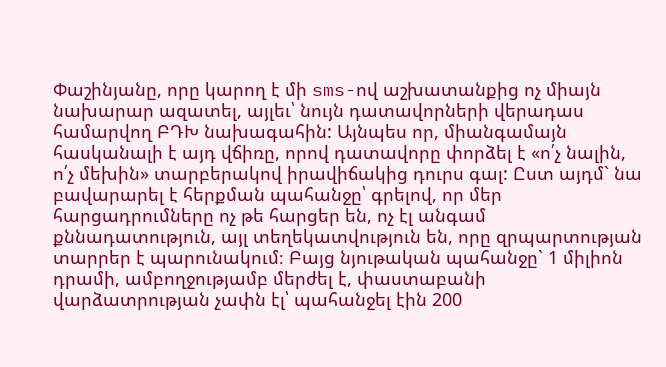Փաշինյանը, որը կարող է մի sms-ով աշխատանքից ոչ միայն նախարար ազատել, այլեւ՝ նույն դատավորների վերադաս համարվող ԲԴԽ նախագահին: Այնպես որ, միանգամայն հասկանալի է այդ վճիռը, որով դատավորը փորձել է «ո՛չ նալին, ո՛չ մեխին» տարբերակով իրավիճակից դուրս գալ: Ըստ այդմ` նա բավարարել է հերքման պահանջը՝ գրելով, որ մեր հարցադրումները ոչ թե հարցեր են, ոչ էլ անգամ քննադատություն, այլ տեղեկատվություն են, որը զրպարտության տարրեր է պարունակում։ Բայց նյութական պահանջը` 1 միլիոն դրամի, ամբողջությամբ մերժել է, փաստաբանի վարձատրության չափն էլ՝ պահանջել էին 200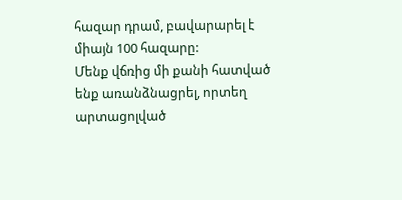հազար դրամ, բավարարել է միայն 100 հազարը:
Մենք վճռից մի քանի հատված ենք առանձնացրել, որտեղ արտացոլված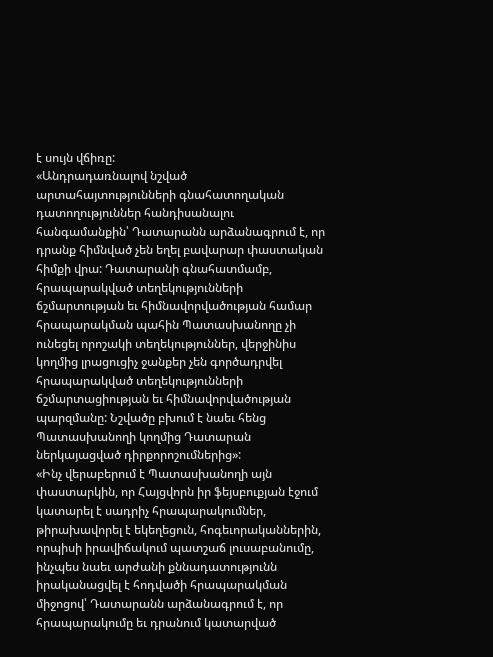է սույն վճիռը:
«Անդրադառնալով նշված արտահայտությունների գնահատողական դատողություններ հանդիսանալու հանգամանքին՝ Դատարանն արձանագրում է, որ դրանք հիմնված չեն եղել բավարար փաստական հիմքի վրա: Դատարանի գնահատմամբ, հրապարակված տեղեկությունների ճշմարտության եւ հիմնավորվածության համար հրապարակման պահին Պատասխանողը չի ունեցել որոշակի տեղեկություններ, վերջինիս կողմից լրացուցիչ ջանքեր չեն գործադրվել հրապարակված տեղեկությունների ճշմարտացիության եւ հիմնավորվածության պարզմանը: Նշվածը բխում է նաեւ հենց Պատասխանողի կողմից Դատարան ներկայացված դիրքորոշումներից»:
«Ինչ վերաբերում է Պատասխանողի այն փաստարկին, որ Հայցվորն իր ֆեյսբուքյան էջում կատարել է սադրիչ հրապարակումներ, թիրախավորել է եկեղեցուն, հոգեւորականներին, որպիսի իրավիճակում պատշաճ լուսաբանումը, ինչպես նաեւ արժանի քննադատությունն իրականացվել է հոդվածի հրապարակման միջոցով՝ Դատարանն արձանագրում է, որ հրապարակումը եւ դրանում կատարված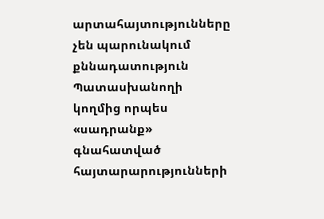արտահայտությունները չեն պարունակում քննադատություն Պատասխանողի կողմից որպես «սադրանք» գնահատված հայտարարությունների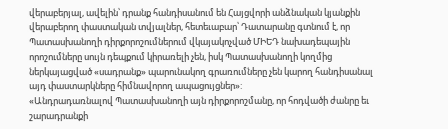վերաբերյալ, ավելին՝ դրանք հանդիսանում են Հայցվորի անձնական կյանքին վերաբերող փաստական տվյալներ, հետեւաբար՝ Դատարանը գտնում է, որ Պատասխանողի դիրքորոշումներում վկայակոչված ՄԻԵԴ նախադեպային որոշումները սույն դեպքում կիրառելի չեն, իսկ Պատասխանողի կողմից ներկայացված «սադրանք» պարունակող գրառումները չեն կարող հանդիսանալ այդ փաստարկները հիմնավորող ապացույցներ»:
«Անդրադառնալով Պատասխանողի այն դիրքորոշմանը, որ հոդվածի ժանրը եւ շարադրանքի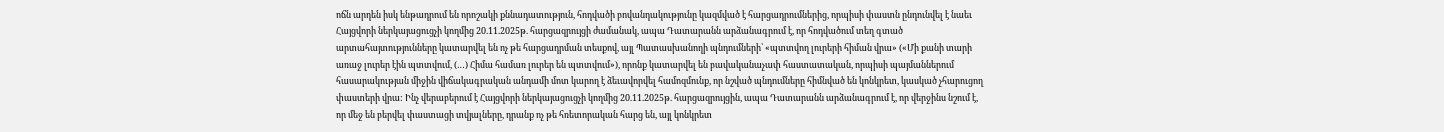ոճն արդեն իսկ ենթադրում են որոշակի քննադատություն, հոդվածի բովանդակությունը կազմված է հարցադրումներից, որպիսի փաստն ընդունվել է նաեւ Հայցվորի ներկայացուցչի կողմից 20.11.2025թ. հարցազրույցի ժամանակ, ապա Դատարանն արձանագրում է, որ հոդվածում տեղ գտած արտահայտությունները կատարվել են ոչ թե հարցադրման տեսքով, այլ Պատասխանողի պնդումների՝ «պտտվող լուրերի հիման վրա» («Մի քանի տարի առաջ լուրեր էին պտտվում, (…) Հիմա համառ լուրեր են պտտվում»), որոնք կատարվել են բավականաչափ հաստատական, որպիսի պայմաններում հասարակության միջին վիճակագրական անդամի մոտ կարող է ձեւավորվել համոզմունք, որ նշված պնդումները հիմնված են կոնկրետ, կասկած չհարուցող փաստերի վրա: Ինչ վերաբերում է Հայցվորի ներկայացուցչի կողմից 20.11.2025թ. հարցազրույցին, ապա Դատարանն արձանագրում է, որ վերջինս նշում է, որ մեջ են բերվել փաստացի տվյալները, դրանք ոչ թե հռետորական հարց են, այլ կոնկրետ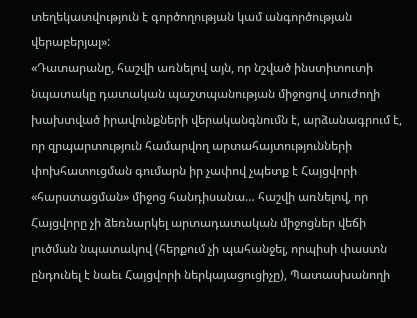տեղեկատվություն է գործողության կամ անգործության վերաբերյալ»:
«Դատարանը, հաշվի առնելով այն, որ նշված ինստիտուտի նպատակը դատական պաշտպանության միջոցով տուժողի խախտված իրավունքների վերականգնումն է, արձանագրում է, որ զրպարտություն համարվող արտահայտությունների փոխհատուցման գումարն իր չափով չպետք է Հայցվորի «հարստացման» միջոց հանդիսանա… հաշվի առնելով, որ Հայցվորը չի ձեռնարկել արտադատական միջոցներ վեճի լուծման նպատակով (հերքում չի պահանջել, որպիսի փաստն ընդունել է նաեւ Հայցվորի ներկայացուցիչը), Պատասխանողի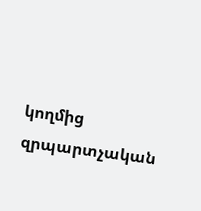կողմից զրպարտչական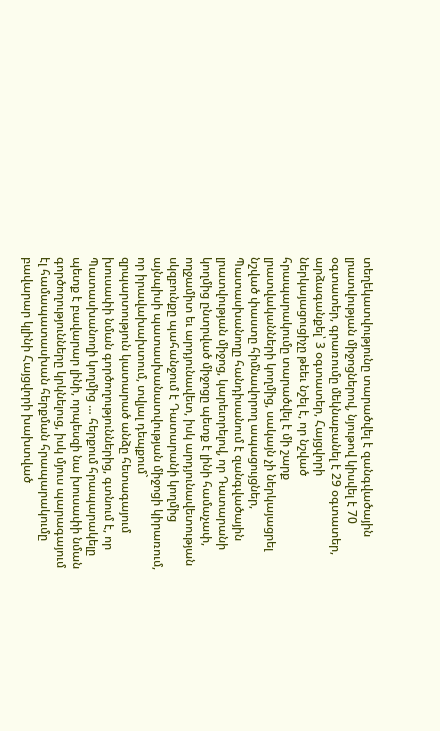տեղեկատվությունը տարածվել է զանգվածային լրատվության միջոցներով, նյութով կիսվել է 70 օգտատեր, գրառումը մեկնաբանել է 29 օգտատեր, արձագանքել՝ 3 օգտատեր, Հայցվորի ներկայացուցիչը թեեւ նշել է, որ նշված հրապարակումը տարածվել է մի շարք լրատվականների կողմից, սակայն չի ներկայացրել նշված փաստը հիմնավորող ապացույցներ, Պատասխանողը հանդիսանում է զանգվածային լրատվության միջոց, կարեւորելով, որ Դատարանի կողմից ընտրված միջոցը պետք է լինի համաչափ, ողջամիտ եւ արդյունավետ, իսկ արդյունավետության սկզբունքը պահանջում է Դատարանի կողմից այնպիսի պատասխանատվության միջոցի կիրառում, որ իրավախախտում, տվյալ դեպքում` զրպարտություն կատարած անձը հետագայում խուսափի նման գործողություններից, գտնում է, որ Պատասխանողի կողմից … հերքում հրապարակելը պետք է բավարար լինի, որպեսզի նա խուսափի նման գործողությունները կրկնելուց, իսկ մյուս պարագայում էլ համապատասխան հերքման հրապարակումը բավարար կլինի Հայցվորի խախտված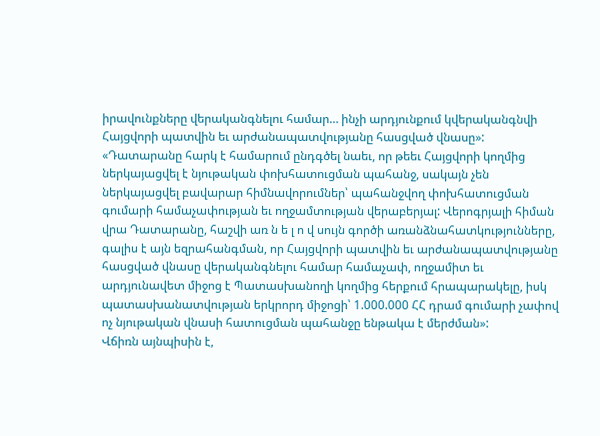իրավունքները վերականգնելու համար… ինչի արդյունքում կվերականգնվի Հայցվորի պատվին եւ արժանապատվությանը հասցված վնասը»:
«Դատարանը հարկ է համարում ընդգծել նաեւ, որ թեեւ Հայցվորի կողմից ներկայացվել է նյութական փոխհատուցման պահանջ, սակայն չեն ներկայացվել բավարար հիմնավորումներ՝ պահանջվող փոխհատուցման գումարի համաչափության եւ ողջամտության վերաբերյալ: Վերոգրյալի հիման վրա Դատարանը, հաշվի առ ն ե լ ո վ սույն գործի առանձնահատկությունները, գալիս է այն եզրահանգման, որ Հայցվորի պատվին եւ արժանապատվությանը հասցված վնասը վերականգնելու համար համաչափ, ողջամիտ եւ արդյունավետ միջոց է Պատասխանողի կողմից հերքում հրապարակելը, իսկ պատասխանատվության երկրորդ միջոցի՝ 1.000.000 ՀՀ դրամ գումարի չափով ոչ նյութական վնասի հատուցման պահանջը ենթակա է մերժման»:
Վճիռն այնպիսին է,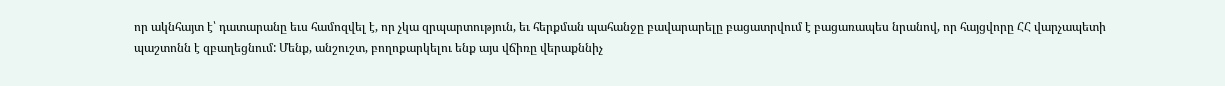որ ակնհայտ է՝ դատարանը եւս համոզվել է, որ չկա զրպարտություն, եւ հերքման պահանջը բավարարելը բացատրվում է բացառապես նրանով, որ հայցվորը ՀՀ վարչապետի պաշտոնն է զբաղեցնում: Մենք, անշուշտ, բողոքարկելու ենք այս վճիռը վերաքննիչ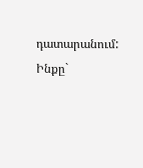դատարանում: Ինքը`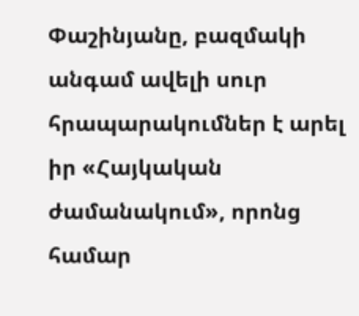Փաշինյանը, բազմակի անգամ ավելի սուր հրապարակումներ է արել իր «Հայկական ժամանակում», որոնց համար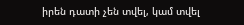իրեն դատի չեն տվել, կամ տվել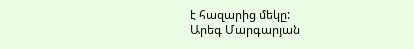է հազարից մեկը:
Արեգ Մարգարյան